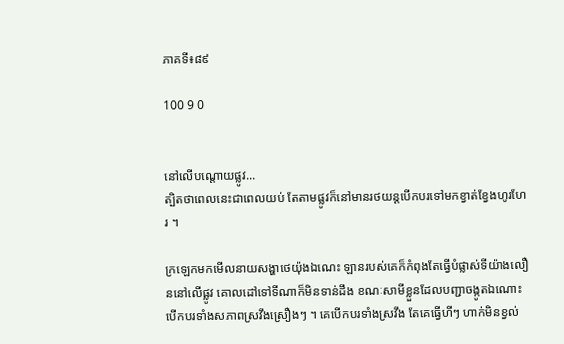ភាគទី៖៨៩

100 9 0


នៅលើបណ្ដោយផ្លូវ...
ត្បិតថាពេលនេះជាពេលយប់ តែតាមផ្លូវក៏នៅមានរថយន្តបើកបរទៅមកខ្វាត់ខ្វែងហូរហែរ ។

ក្រឡេកមកមើលនាយសង្ហាថេយ៉ុងឯណេះ ឡានរបស់គេក៏កំពុងតែធ្វើបំផ្លាស់ទីយ៉ាងលឿននៅលើផ្លូវ គោលដៅទៅទីណាក៏មិនទាន់ដឹង ខណៈសាមីខ្លួនដែលបញ្ជាចង្កូតឯណោះ បើកបរទាំងសភាពស្រវឹងស្រឿងៗ ។ គេបើកបរទាំងស្រវឹង តែគេធ្វើហីៗ ហាក់មិនខ្វល់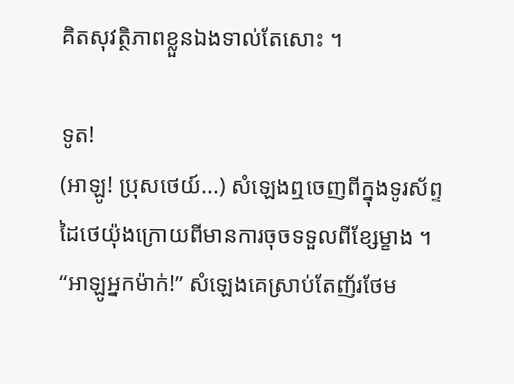គិតសុវត្ថិភាពខ្លួនឯងទាល់តែសោះ ។

ទូត!
(អាឡូ! ប្រុសថេយ៍...) សំឡេងឮចេញពីក្នុងទូរស័ព្ទដៃថេយ៉ុងក្រោយពីមានការចុចទទួលពីខ្សែម្ខាង ។
“អាឡូអ្នកម៉ាក់!” សំឡេងគេស្រាប់តែញ័រថែម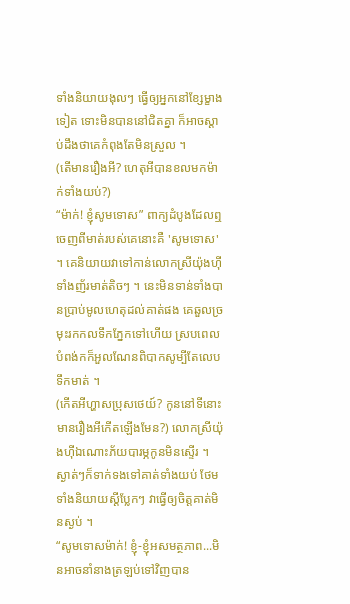ទាំងនិយាយងុលៗ ធ្វើឲ្យអ្នកនៅខ្សែម្ខាងទៀត ទោះមិនបាននៅជិតគ្នា ក៏អាចស្ដាប់ដឹងថាគេកំពុងតែមិនស្រួល ។
(តើមានរឿងអី? ហេតុអីបានខលមកម៉ាក់ទាំងយប់?)
“ម៉ាក់! ខ្ញុំសូមទោស” ពាក្យដំបូងដែលឮចេញពីមាត់របស់គេនោះគឺ 'សូមទោស' ។ គេនិយាយវាទៅកាន់លោកស្រីយ៉ុងហ៊ីទាំងញ័រមាត់តិចៗ ។ នេះមិនទាន់ទាំងបានប្រាប់មូលហេតុដល់គាត់ផង គេឆួលច្រមុះរកកលទឹកភ្នែកទៅហើយ ស្របពេលបំពង់កក៏អួលណែនពិបាកសូម្បីតែលេបទឹកមាត់ ។
(កើតអីហ្ហាសប្រុសថេយ៍? កូននៅទីនោះមានរឿងអីកើតឡើងមែន?) លោកស្រីយ៉ុងហ៊ីឯណោះភ័យបារម្ភកូនមិនស្ទើរ ។ ស្ងាត់ៗក៏ទាក់ទងទៅគាត់ទាំងយប់ ថែមទាំងនិយាយស្ដីប្លែកៗ វាធ្វើឲ្យចិត្តគាត់មិនស្ងប់ ។
“សូមទោសម៉ាក់! ខ្ញុំ-ខ្ញុំអសមត្ថភាព...មិនអាចនាំនាងត្រឡប់ទៅវិញបាន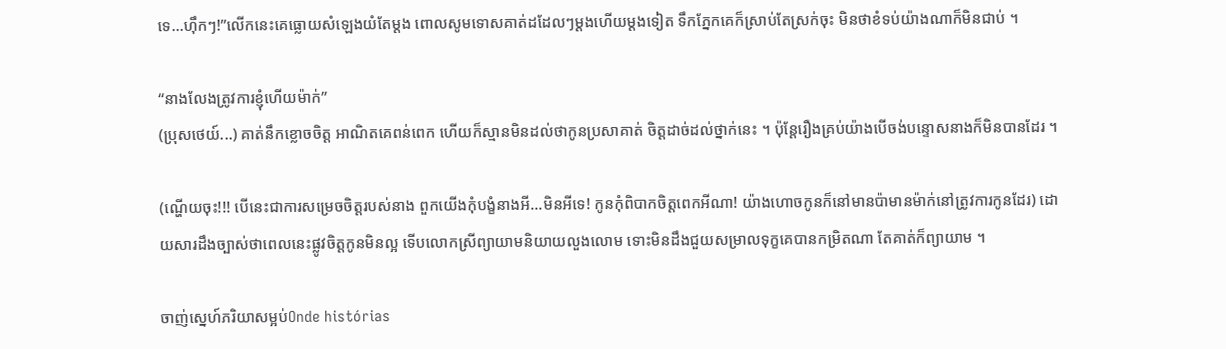ទេ...ហ៊ឹកៗ!”លើកនេះគេធ្លោយសំឡេងយំតែម្ដង ពោលសូមទោសគាត់ដដែលៗម្ដងហើយម្ដងទៀត ទឹកភ្នែកគេក៏ស្រាប់តែស្រក់ចុះ មិនថាខំទប់យ៉ាងណាក៏មិនជាប់ ។

“នាងលែងត្រូវការខ្ញុំហើយម៉ាក់”
(ប្រុសថេយ៍...) គាត់នឹកខ្លោចចិត្ត អាណិតគេពន់ពេក ហើយក៏ស្មានមិនដល់ថាកូនប្រសាគាត់ ចិត្តដាច់ដល់ថ្នាក់នេះ ។ ប៉ុន្តែរឿងគ្រប់យ៉ាងបើចង់បន្ទោសនាងក៏មិនបានដែរ ។

(ណ្ហើយចុះ!!! បើនេះជាការសម្រេចចិត្តរបស់នាង ពួកយើងកុំបង្ខំនាងអី...មិនអីទេ! កូនកុំពិបាកចិត្តពេកអីណា! យ៉ាងហោចកូនក៏នៅមានប៉ាមានម៉ាក់នៅត្រូវការកូនដែរ) ដោយសារដឹងច្បាស់ថាពេលនេះផ្លូវចិត្តកូនមិនល្អ ទើបលោកស្រីព្យាយាមនិយាយលួងលោម ទោះមិនដឹងជួយសម្រាលទុក្ខគេបានកម្រិតណា តែគាត់ក៏ព្យាយាម ។

ចាញ់ស្នេហ៍ភរិយាសម្អប់Onde histórias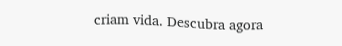criam vida. Descubra agora